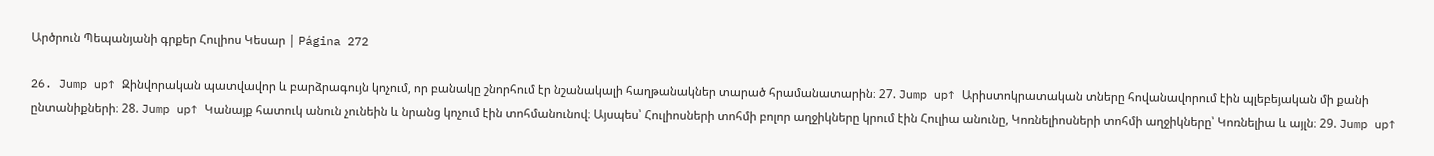Արծրուն Պեպանյանի գրքեր Հուլիոս Կեսար | Página 272

26. Jump up↑ Զինվորական պատվավոր և բարձրագույն կոչում, որ բանակը շնորհում էր նշանակալի հաղթանակներ տարած հրամանատարին։ 27. Jump up↑ Արիստոկրատական տները հովանավորում էին պլեբեյական մի քանի ընտանիքների։ 28. Jump up↑ Կանայք հատուկ անուն չունեին և նրանց կոչում էին տոհմանունով։ Այսպես՝ Հուլիոսների տոհմի բոլոր աղջիկները կրում էին Հուլիա անունը, Կոռնելիոսների տոհմի աղջիկները՝ Կոռնելիա և այլն։ 29. Jump up↑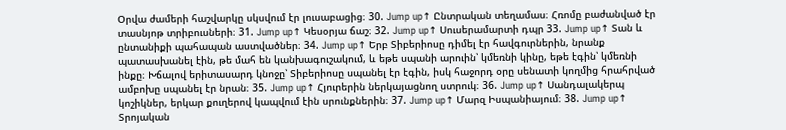Օրվա ժամերի հաշվարկը սկսվում էր լուսաբացից։ 30. Jump up↑ Ընտրական տեղամաս։ Հռոմը բաժանված էր տասնյոթ տրիբուսների։ 31. Jump up↑ Կեսօրյա ճաշ։ 32. Jump up↑ Սուսերամարտի դպր 33. Jump up↑ Տան և ընտանիքի պահապան աստվածներ։ 34. Jump up↑ Երբ Տիբերիոսը դիմել էր հավգուրներին, նրանք պատասխանել էին, թե մահ են կանխագուշակում, և եթե սպանի արուին՝ կմեռնի կինը, եթե էգին՝ կմեռնի ինքը։ Խճալով երիտասարդ կնոջը՝ Տիբերիոսը սպանել էր էգին, իսկ հաջորդ օրը սենատի կողմից հրահրված ամբոխը սպանել էր նրան։ 35. Jump up↑ Հյուրերին ներկայացնող ստրուկ։ 36. Jump up↑ Սանդալակերպ կոշիկներ, երկար քուղերով կապվում էին սրունքներին։ 37. Jump up↑ Մարզ Իսպանիայում։ 38. Jump up↑ Տրոյական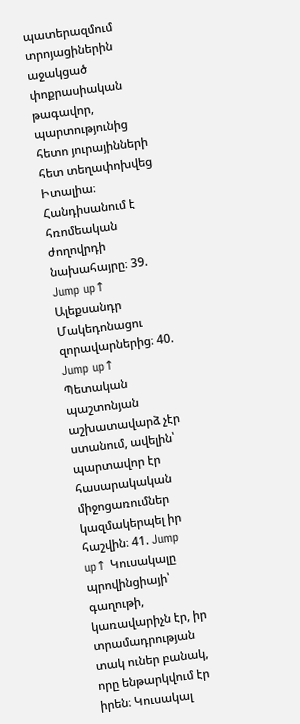պատերազմում տրոյացիներին աջակցած փոքրասիական թագավոր, պարտությունից հետո յուրայինների հետ տեղափոխվեց Իտալիա։ Հանդիսանում է հռոմեական ժողովրդի նախահայրը։ 39. Jump up↑ Ալեքսանդր Մակեդոնացու զորավարներից։ 40. Jump up↑ Պետական պաշտոնյան աշխատավարձ չէր ստանում, ավելին՝ պարտավոր էր հասարակական միջոցառումներ կազմակերպել իր հաշվին։ 41. Jump up↑ Կուսակալը պրովինցիայի՝ գաղութի, կառավարիչն էր, իր տրամադրության տակ ուներ բանակ, որը ենթարկվում էր իրեն։ Կուսակալ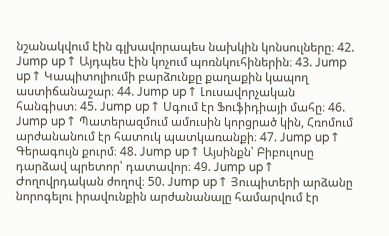նշանակվում էին գլխավորապես նախկին կոնսուլները։ 42. Jump up↑ Այդպես էին կոչում պոռնկուհիներին։ 43. Jump up↑ Կապիտոլիումի բարձունքը քաղաքին կապող աստիճանաշար։ 44. Jump up↑ Լուսավորչական հանգիստ։ 45. Jump up↑ Սգում էր Ֆուֆիդիայի մահը։ 46. Jump up↑ Պատերազմում ամուսին կորցրած կին, Հռոմում արժանանում էր հատուկ պատկառանքի։ 47. Jump up↑ Գերագույն քուրմ։ 48. Jump up↑ Այսինքն՝ Բիբուլոսը դարձավ պրետոր՝ դատավոր։ 49. Jump up↑ Ժողովրդական ժողով։ 50. Jump up↑ Յուպիտերի արձանը նորոգելու իրավունքին արժանանալը համարվում էր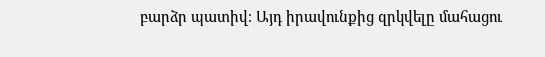բարձր պատիվ։ Այդ իրավունքից զրկվելը մահացու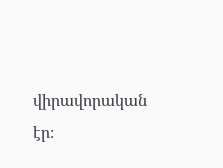վիրավորական էր։